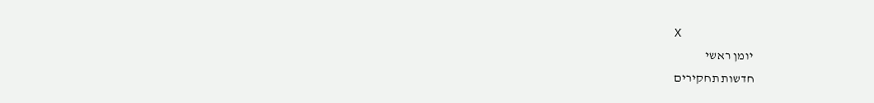X
יומן ראשי
חדשות תחקירים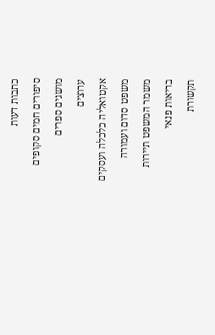כתבות דעות
סיפורים חמים סקופים
מושגים ספרים
ערוצים
אקטואליה כלכלה ועסקים
משפט סדום ועמורה
משמר המשפט תיירות
בריאות פנאי
תקשורת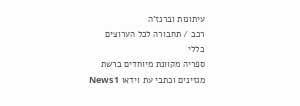עיתונות וברנז'ה
רכב / תחבורה לכל הערוצים
כללי
ספריה מקוונת מיוחדים ברשת
מגזינים וכתבי עת וידאו News1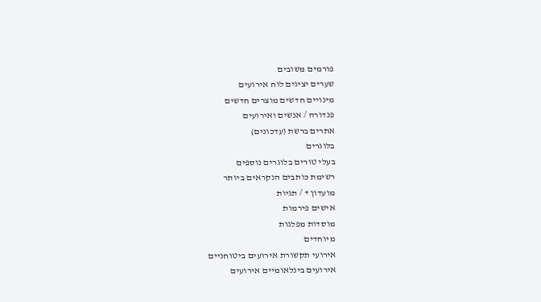פורמים משובים
שערים יציגים לוח אירועים
מינויים חדשים מוצרים חדשים
פנדורה / אנשים ואירועים
אתרים ברשת (עדכונים)
בלוגרים
בעלי טורים בלוגרים נוספים
רשימת כותבים הנקראים ביותר
מועדון + / תגיות
אישים פירמות
מוסדות מפלגות
מיוחדים
אירועי תקשורת אירועים ביטוחניים
אירועים בינלאומיים אירועים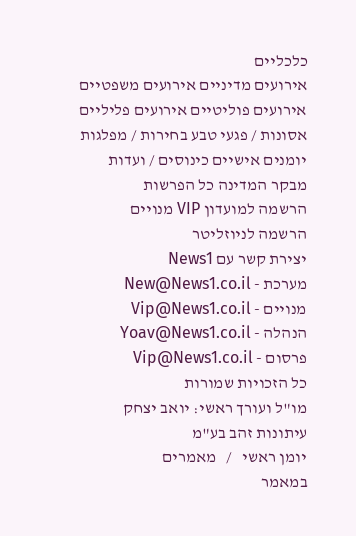כלכליים
אירועים מדיניים אירועים משפטיים
אירועים פוליטיים אירועים פליליים
אסונות / פגעי טבע בחירות / מפלגות
יומנים אישיים כינוסים / ועדות
מבקר המדינה כל הפרשות
הרשמה למועדון VIP מנויים
הרשמה לניוזליטר
יצירת קשר עם News1
מערכת - New@News1.co.il
מנויים - Vip@News1.co.il
הנהלה - Yoav@News1.co.il
פרסום - Vip@News1.co.il
כל הזכויות שמורות
מו"ל ועורך ראשי: יואב יצחק
עיתונות זהב בע"מ
יומן ראשי   /   מאמרים
במאמר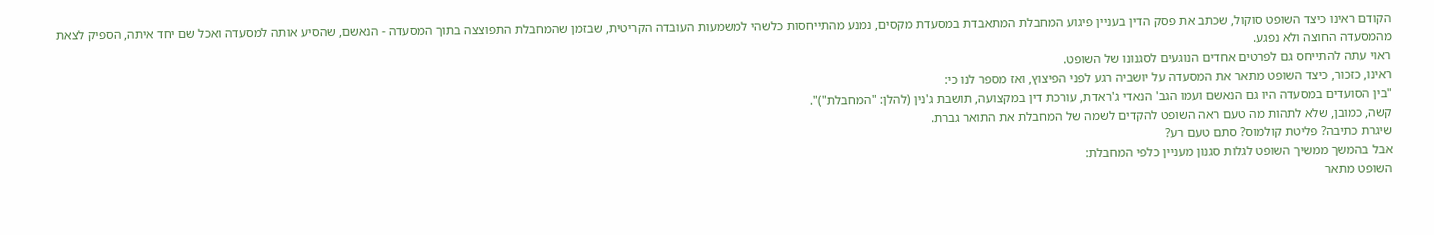הקודם ראינו כיצד השופט סוקול, שכתב את פסק הדין בעניין פיגוע המחבלת המתאבדת במסעדת מקסים, נמנע מהתייחסות כלשהי למשמעות העובדה הקריטית, שבזמן שהמחבלת התפוצצה בתוך המסעדה - הנאשם, שהסיע אותה למסעדה ואכל שם יחד איתה, הספיק לצאת מהמסעדה החוצה ולא נפגע.
ראוי עתה להתייחס גם לפרטים אחדים הנוגעים לסגנונו של השופט.
ראינו, כזכור, כיצד השופט מתאר את המסעדה על יושביה רגע לפני הפיצוץ, ואז מספר לנו כי:
"בין הסועדים במסעדה היו גם הנאשם ועמו הגב' הנאדי ג'ראדת, עורכת דין במקצועה, תושבת ג'נין (להלן: "המחבלת")".
קשה, כמובן, שלא לתהות מה טעם ראה השופט להקדים לשמה של המחבלת את התואר גברת.
שיגרת כתיבה? פליטת קולמוס? סתם טעם רע?
אבל בהמשך ממשיך השופט לגלות סגנון מעניין כלפי המחבלת:
השופט מתאר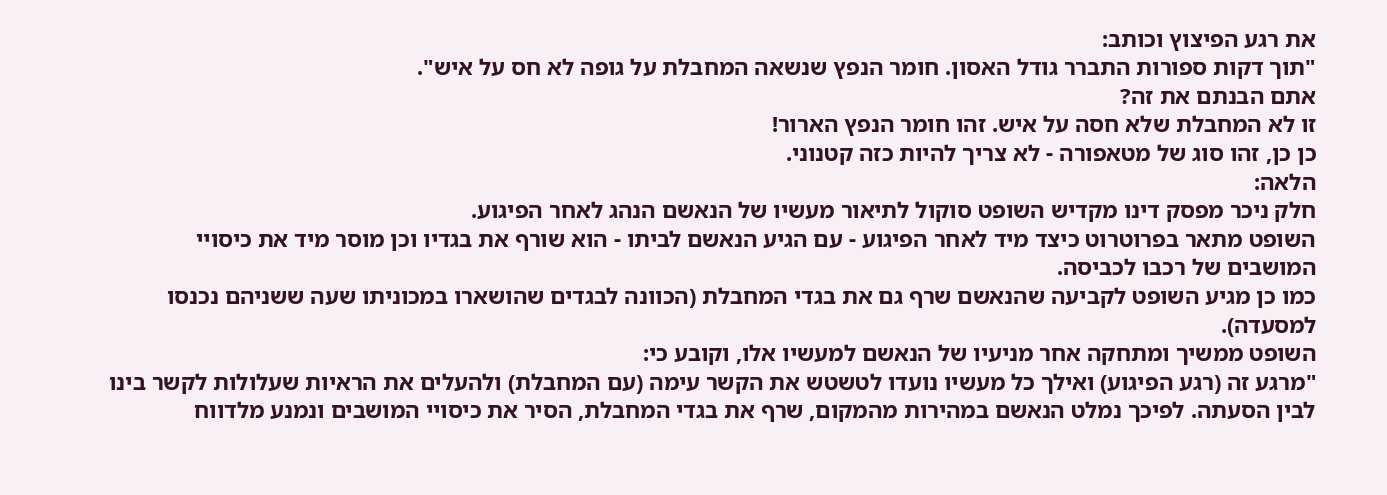את רגע הפיצוץ וכותב:
"תוך דקות ספורות התברר גודל האסון. חומר הנפץ שנשאה המחבלת על גופה לא חס על איש".
אתם הבנתם את זה?
זו לא המחבלת שלא חסה על איש. זהו חומר הנפץ הארור!
כן כן, זהו סוג של מטאפורה - לא צריך להיות כזה קטנוני.
הלאה:
חלק ניכר מפסק דינו מקדיש השופט סוקול לתיאור מעשיו של הנאשם הנהג לאחר הפיגוע.
השופט מתאר בפרוטרוט כיצד מיד לאחר הפיגוע - עם הגיע הנאשם לביתו - הוא שורף את בגדיו וכן מוסר מיד את כיסויי המושבים של רכבו לכביסה.
כמו כן מגיע השופט לקביעה שהנאשם שרף גם את בגדי המחבלת (הכוונה לבגדים שהושארו במכוניתו שעה ששניהם נכנסו למסעדה).
השופט ממשיך ומתחקה אחר מניעיו של הנאשם למעשיו אלו, וקובע כי:
"מרגע זה (רגע הפיגוע) ואילך כל מעשיו נועדו לטשטש את הקשר עימה (עם המחבלת) ולהעלים את הראיות שעלולות לקשר בינו לבין הסעתה. לפיכך נמלט הנאשם במהירות מהמקום, שרף את בגדי המחבלת, הסיר את כיסויי המושבים ונמנע מלדווח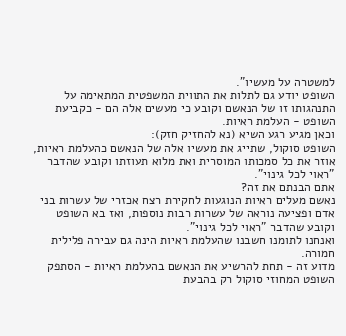למשטרה על מעשיו".
השופט יודע גם לתלות את התווית המשפטית המתאימה על התנהגותו זו של הנאשם וקובע כי מעשים אלה הם - כקביעת השופט - העלמת ראיות.
וכאן מגיע רגע השיא (נא להחזיק חזק):
השופט סוקול, שתייג את מעשיו אלה של הנאשם כהעלמת ראיות, אוזר את כל סמכותו המוסרית ואת מלוא תעוזתו וקובע שהדבר "ראוי לכל גינוי".
אתם הבנתם את זה?
נאשם מעלים ראיות הנוגעות לחקירת רצח אכזרי של עשרות בני אדם ופציעה נוראה של עשרות רבות נוספות, ואז בא השופט וקובע שהדבר "ראוי לכל גינוי".
ואנחנו לתומנו חשבנו שהעלמת ראיות הינה גם עבירה פלילית חמורה.
מדוע זה - תחת להרשיע את הנאשם בהעלמת ראיות - הסתפק השופט המחוזי סוקול רק בהבעת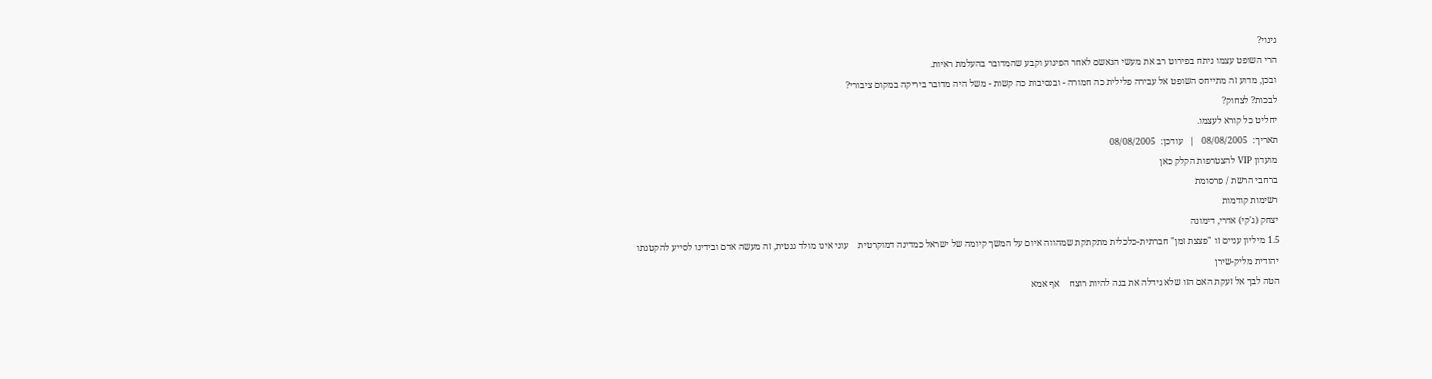גינוי?
הרי השופט עצמו ניתח בפירוט רב את מעשי הנאשם לאחר הפיגוע וקבע שהמדובר בהעלמת ראיות.
ובכן, מדוע זה מתייחס השופט אל עבירה פלילית כה חמורה - ובנסיבות כה קשות - משל היה מדובר ביריקה במקום ציבורי?
לבכות? לצחוק?
יחליט כל קורא לעצמו.
תאריך:  08/08/2005   |   עודכן:  08/08/2005
מועדון VIP להצטרפות הקלק כאן
ברחבי הרשת / פרסומת
רשימות קודמות
יצחק (ג'קי) אדרי, דימונה
1.5 מיליון עניים זו "פצצת זמן" חברתית-כלכלית מתקתקת שמהווה איום על המשך קיומה של ישראל כמדינה דמוקרטית    עוני אינו מולד גנטית, זה מעשה אדם ובידינו לסייע להקטנתו
יהודית מליק-שירן
הטה לבך אל זעקת האם הזו שלא גידלה את בנה להיות רוצח    אף אמא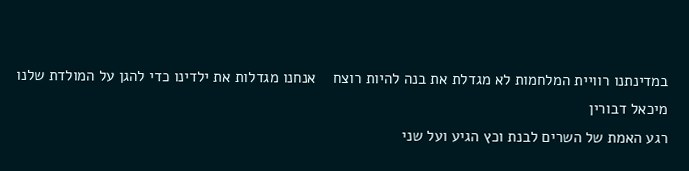במדינתנו רוויית המלחמות לא מגדלת את בנה להיות רוצח    אנחנו מגדלות את ילדינו כדי להגן על המולדת שלנו
מיכאל דבורין
רגע האמת של השרים לבנת וכץ הגיע ועל שני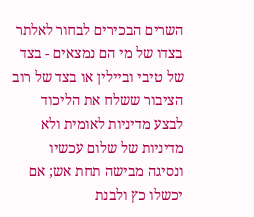השרים הבכירים לבחור לאלתר בצדו של מי הם נמצאים - בצד של טיבי וביילין או בצד של רוב הציבור ששלח את הליכוד לבצע מדיניות לאומית ולא מדיניות של שלום עכשיו ונסיגה מבישה תחת אש; אם יכשלו כץ ולבנת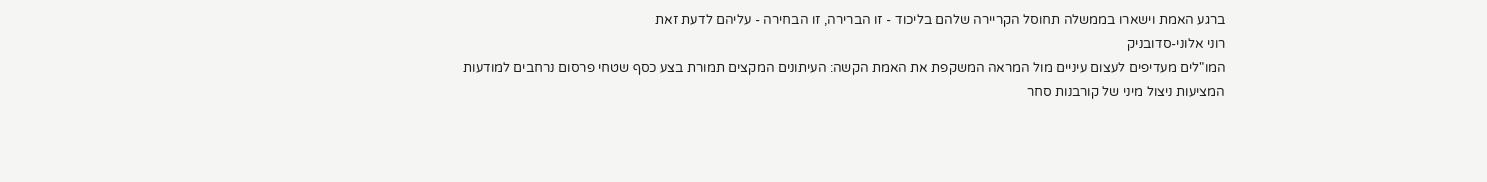ברגע האמת וישארו בממשלה תחוסל הקריירה שלהם בליכוד - זו הברירה, זו הבחירה - עליהם לדעת זאת
רוני אלוני-סדובניק
המו"לים מעדיפים לעצום עיניים מול המראה המשקפת את האמת הקשה: העיתונים המקצים תמורת בצע כסף שטחי פרסום נרחבים למודעות המציעות ניצול מיני של קורבנות סחר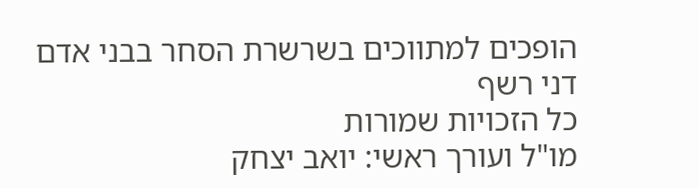הופכים למתווכים בשרשרת הסחר בבני אדם
דני רשף
כל הזכויות שמורות
מו"ל ועורך ראשי: יואב יצחק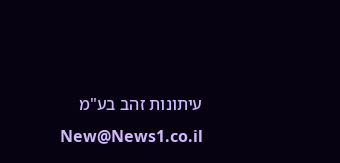עיתונות זהב בע"מ New@News1.co.il